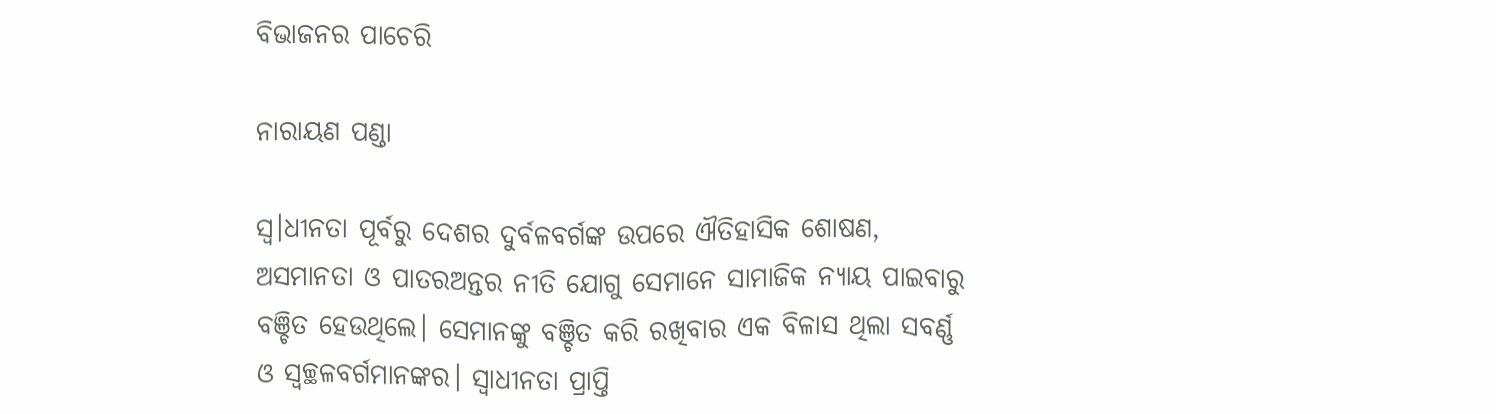ବିଭାଜନର ପାଚେରି

ନାରାୟଣ ପଣ୍ଡା

ସ୍ଵ।ଧୀନତା ପୂର୍ବରୁ ଦେଶର ଦୁର୍ବଳବର୍ଗଙ୍କ ଉପରେ ଐତିହାସିକ ଶୋଷଣ, ଅସମାନତା ଓ ପାତରଅନ୍ତର ନୀତି ଯୋଗୁ ସେମାନେ ସାମାଜିକ ନ୍ୟାୟ ପାଇବାରୁ ବଞ୍ଚିତ ହେଉଥିଲେ। ସେମାନଙ୍କୁ ବଞ୍ଚିତ କରି ରଖିବାର ଏକ ବିଳାସ ଥିଲା ସବର୍ଣ୍ଣ ଓ ସ୍ବଚ୍ଛଳବର୍ଗମାନଙ୍କର। ସ୍ବାଧୀନତା ପ୍ରାପ୍ତି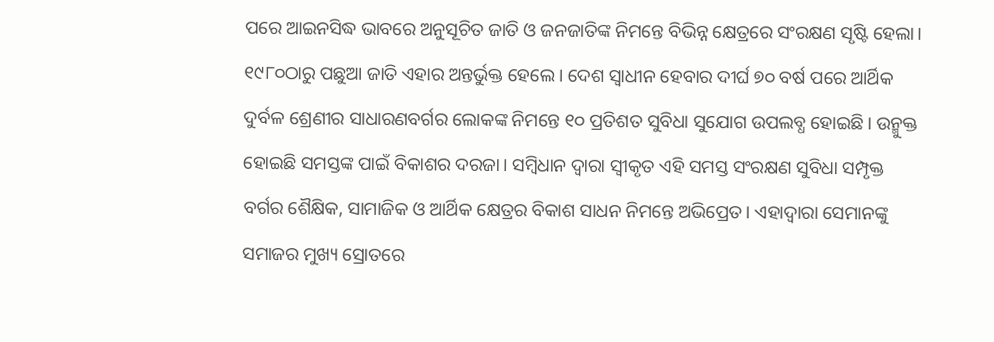ପରେ ଆଇନସିଦ୍ଧ ଭାବରେ ଅନୁସୂଚିତ ଜାତି ଓ ଜନଜାତିଙ୍କ ନିମନ୍ତେ ବିଭିନ୍ନ କ୍ଷେତ୍ରରେ ସଂରକ୍ଷଣ ସୃଷ୍ଟି ହେଲା। ୧୯୮୦ଠାରୁ ପଛୁଆ ଜାତି ଏହାର ଅନ୍ତର୍ଭୁକ୍ତ ହେଲେ। ଦେଶ ସ୍ବାଧୀନ ହେବାର ଦୀର୍ଘ ୭୦ ବର୍ଷ ପରେ ଆର୍ଥିକ ଦୁର୍ବଳ ଶ୍ରେଣୀର ସାଧାରଣବର୍ଗର ଲୋକଙ୍କ ନିମନ୍ତେ ୧୦ ପ୍ରତିଶତ ସୁବିଧା ସୁଯୋଗ ଉପଲବ୍ଧ ହୋଇଛି। ଉନ୍ମୁକ୍ତ ହୋଇଛି ସମସ୍ତଙ୍କ ପାଇଁ ବିକାଶର ଦରଜା। ସମ୍ବିଧାନ ଦ୍ୱାରା ସ୍ବୀକୃତ ଏହି ସମସ୍ତ ସଂରକ୍ଷଣ ସୁବିଧା ସମ୍ପୃକ୍ତ ବର୍ଗର ଶୈକ୍ଷିକ, ସାମାଜିକ ଓ ଆର୍ଥିକ କ୍ଷେତ୍ରର ବିକାଶ ସାଧନ ନିମନ୍ତେ ଅଭିପ୍ରେତ। ଏହାଦ୍ୱାରା ସେମାନଙ୍କୁ ସମାଜର ମୁଖ୍ୟ ସ୍ରୋତରେ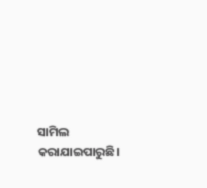ସାମିଲ କରାଯାଇପାରୁଛି।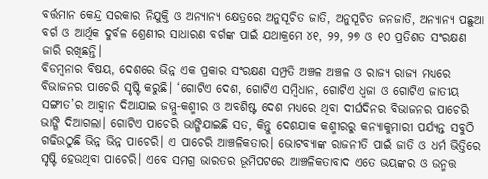ବର୍ତ୍ତମାନ କେନ୍ଦ୍ର ସରକାର ନିଯୁକ୍ତି ଓ ଅନ୍ୟାନ୍ୟ କ୍ଷେତ୍ରରେ ଅନୁସୂଚିତ ଜାତି, ଅନୁସୂଚିତ ଜନଜାତି, ଅନ୍ୟାନ୍ୟ ପଛୁଆ ବର୍ଗ ଓ ଆର୍ଥିକ ଦୁର୍ବଳ ଶ୍ରେଣୀର ସାଧାରଣ ବର୍ଗଙ୍କ ପାଇଁ ଯଥାକ୍ରମେ ୪୧, ୨୨, ୨୭ ଓ ୧୦ ପ୍ରତିଶତ ସଂରକ୍ଷଣ ଜାରି ରଖିଛନ୍ତି।
ବିଡମ୍ବନାର ବିଷୟ, ଦେଶରେ ଭିନ୍ନ ଏକ ପ୍ରକାର ସଂରକ୍ଷଣ ସମ୍ପ୍ରତି ଅଞ୍ଚଳ ଅଞ୍ଚଳ ଓ ରାଜ୍ୟ ରାଜ୍ୟ ମଧ୍ୟରେ ବିଭାଜନର ପାଚେରି ସୃଷ୍ଟି କରୁଛି। ‘ଗୋଟିଏ ଦେଶ, ଗୋଟିଏ ସମ୍ବିଧାନ, ଗୋଟିଏ ଧ୍ୱଜା ଓ ଗୋଟିଏ ଜାତୀୟ ସଙ୍ଗୀତ’ର ଆହ୍ବାନ ଦିଆଯାଇ ଜମ୍ମୁ-କଶ୍ମୀର ଓ ଅବଶିଷ୍ଟ ଦେଶ ମଧ୍ୟରେ ଥିବା ଦୀର୍ଘଦିନର ବିଭାଜନର ପାଚେରି ଭାଙ୍ଗି ଦିଆଗଲା। ଗୋଟିଏ ପାଚେରି ଭାଙ୍ଗିଯାଇଛି ସତ, କିନ୍ତୁ ଦେଶଯାକ କଶ୍ମୀରରୁ କନ୍ୟାକୁମାରୀ ପର୍ଯ୍ୟନ୍ତ ସବୁଠି ଗଢିଉଠୁଛି ଭିନ୍ନ ଭିନ୍ନ ପାଚେରି। ଏ ପାଚେରି ଆଞ୍ଚଳିକତାର। ଭୋଟବ୍ୟାଙ୍କ ରାଜନୀତି ପାଇଁ ଜାତି ଓ ଧର୍ମ ଭିତ୍ତିରେ ସୃଷ୍ଟି ହେଉଥିବା ପାଚେରି। ଏବେ ସମଗ୍ର ଭାରତର ଭୂମିପଟରେ ଆଞ୍ଚଳିକତାବାଦ ଏତେ ଭୟଙ୍କର ଓ ଉନ୍ମତ୍ତ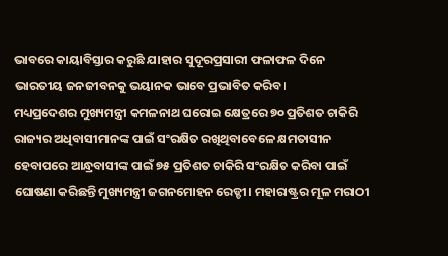ଭାବରେ କାୟାବିସ୍ତାର କରୁଛି ଯାହାର ସୁଦୂରପ୍ରସାରୀ ଫଳାଫଳ ଦିନେ ଭାରତୀୟ ଜନଜୀବନକୁ ଭୟାନକ ଭାବେ ପ୍ରଭାବିତ କରିବ।
ମଧ୍ୟପ୍ରଦେଶର ମୁଖ୍ୟମନ୍ତ୍ରୀ କମଳନାଥ ଘରୋଇ କ୍ଷେତ୍ରରେ ୭୦ ପ୍ରତିଶତ ଚାକିରି ରାଜ୍ୟର ଅଧିବାସୀମାନଙ୍କ ପାଇଁ ସଂରକ୍ଷିତ ରଖିଥିବାବେଳେ କ୍ଷମତାସୀନ ହେବାପରେ ଆନ୍ଧ୍ରବାସୀଙ୍କ ପାଇଁ ୭୫ ପ୍ରତିଶତ ଚାକିରି ସଂରକ୍ଷିତ କରିବା ପାଇଁ ଘୋଷଣା କରିଛନ୍ତି ମୁଖ୍ୟମନ୍ତ୍ରୀ ଜଗନମୋହନ ରେଡ୍ଡୀ। ମହାରାଷ୍ଟ୍ରର ମୂଳ ମରାଠୀ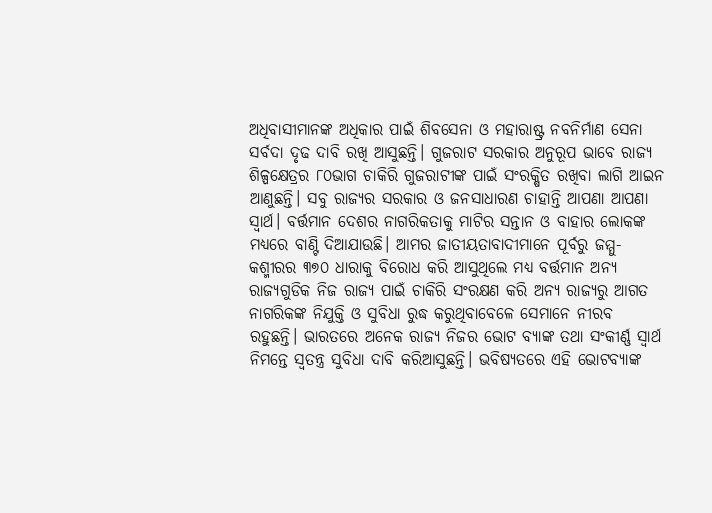ଅଧିବାସୀମାନଙ୍କ ଅଧିକାର ପାଇଁ ଶିବସେନା ଓ ମହାରାଷ୍ଟ୍ର ନବନିର୍ମାଣ ସେନା ସର୍ବଦା ଦୃଢ ଦାବି ରଖି ଆସୁଛନ୍ତି। ଗୁଜରାଟ ସରକାର ଅନୁରୂପ ଭାବେ ରାଜ୍ୟ ଶିଳ୍ପକ୍ଷେତ୍ରର ୮୦ଭାଗ ଚାକିରି ଗୁଜରାଟୀଙ୍କ ପାଇଁ ସଂରକ୍ଷିତ ରଖିବା ଲାଗି ଆଇନ ଆଣୁଛନ୍ତି। ସବୁ ରାଜ୍ୟର ସରକାର ଓ ଜନସାଧାରଣ ଚାହାନ୍ତି ଆପଣା ଆପଣା ସ୍ବାର୍ଥ। ବର୍ତ୍ତମାନ ଦେଶର ନାଗରିକତାକୁ ମାଟିର ସନ୍ତାନ ଓ ବାହାର ଲୋକଙ୍କ ମଧ୍ୟରେ ବାଣ୍ଟି ଦିଆଯାଉଛି। ଆମର ଜାତୀୟତାବାଦୀମାନେ ପୂର୍ବରୁ ଜମ୍ମୁ-କଶ୍ମୀରର ୩୭୦ ଧାରାକୁ ବିରୋଧ କରି ଆସୁଥିଲେ ମଧ୍ୟ ବର୍ତ୍ତମାନ ଅନ୍ୟ ରାଜ୍ୟଗୁଡିକ ନିଜ ରାଜ୍ୟ ପାଇଁ ଚାକିରି ସଂରକ୍ଷଣ କରି ଅନ୍ୟ ରାଜ୍ୟରୁ ଆଗତ ନାଗରିକଙ୍କ ନିଯୁକ୍ତି ଓ ସୁବିଧା ରୁଦ୍ଧ କରୁଥିବାବେଳେ ସେମାନେ ନୀରବ ରହୁଛନ୍ତି। ଭାରତରେ ଅନେକ ରାଜ୍ୟ ନିଜର ଭୋଟ ବ୍ୟାଙ୍କ ତଥା ସଂକୀର୍ଣ୍ଣ ସ୍ବାର୍ଥ ନିମନ୍ତେ ସ୍ବତନ୍ତ୍ର ସୁବିଧା ଦାବି କରିଆସୁଛନ୍ତି। ଭବିଷ୍ୟତରେ ଏହି ଭୋଟବ୍ୟାଙ୍କ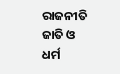ରାଜନୀତି ଜାତି ଓ ଧର୍ମ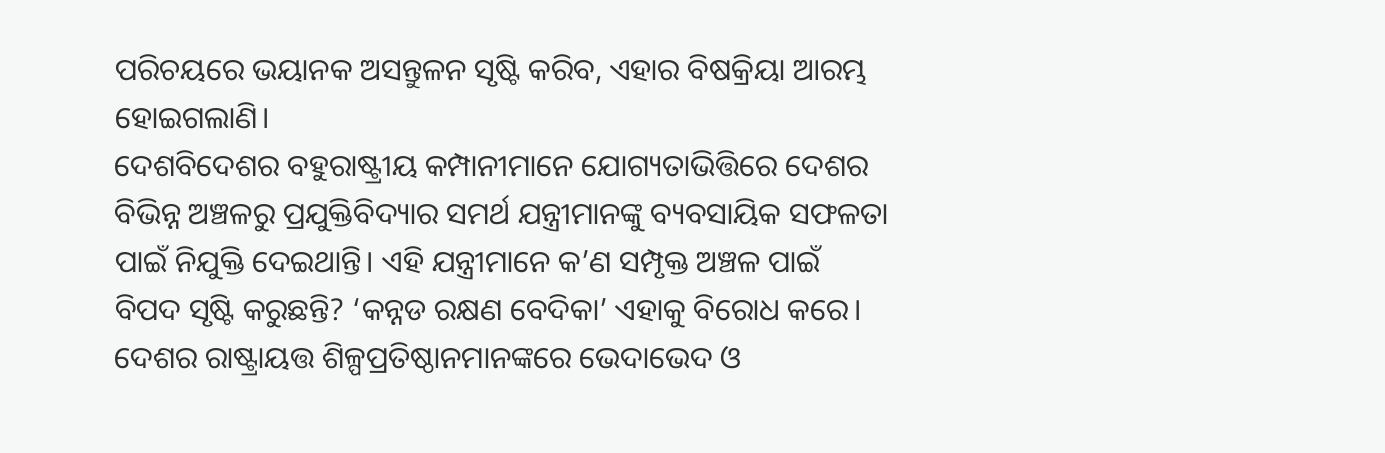ପରିଚୟରେ ଭୟାନକ ଅସନ୍ତୁଳନ ସୃଷ୍ଟି କରିବ, ଏହାର ବିଷକ୍ରିୟା ଆରମ୍ଭ ହୋଇଗଲାଣି।
ଦେଶବିଦେଶର ବହୁରାଷ୍ଟ୍ରୀୟ କମ୍ପାନୀମାନେ ଯୋଗ୍ୟତାଭିତ୍ତିରେ ଦେଶର ବିଭିନ୍ନ ଅଞ୍ଚଳରୁ ପ୍ରଯୁକ୍ତିବିଦ୍ୟାର ସମର୍ଥ ଯନ୍ତ୍ରୀମାନଙ୍କୁ ବ୍ୟବସାୟିକ ସଫଳତା ପାଇଁ ନିଯୁକ୍ତି ଦେଇଥାନ୍ତି। ଏହି ଯନ୍ତ୍ରୀମାନେ କ’ଣ ସମ୍ପୃକ୍ତ ଅଞ୍ଚଳ ପାଇଁ ବିପଦ ସୃଷ୍ଟି କରୁଛନ୍ତି? ‘କନ୍ନଡ ରକ୍ଷଣ ବେଦିକା’ ଏହାକୁ ବିରୋଧ କରେ। ଦେଶର ରାଷ୍ଟ୍ରାୟତ୍ତ ଶିଳ୍ପପ୍ରତିଷ୍ଠାନମାନଙ୍କରେ ଭେଦାଭେଦ ଓ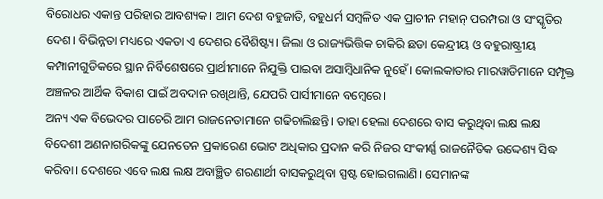ବିରୋଧର ଏକାନ୍ତ ପରିହାର ଆବଶ୍ୟକ। ଆମ ଦେଶ ବହୁଜାତି, ବହୁଧର୍ମ ସମ୍ବଳିତ ଏକ ପ୍ରାଚୀନ ମହାନ୍‌ ପରମ୍ପରା ଓ ସଂସ୍କୃତିର ଦେଶ। ବିଭିନ୍ନତା ମଧ୍ୟରେ ଏକତା ଏ ଦେଶର ବୈଶିଷ୍ଟ୍ୟ। ଜିଲା ଓ ରାଜ୍ୟଭିତ୍ତିକ ଚାକିରି ଛଡା କେନ୍ଦ୍ରୀୟ ଓ ବହୁରାଷ୍ଟ୍ରୀୟ କମ୍ପାନୀଗୁଡିକରେ ସ୍ଥାନ ନିର୍ବିଶେଷରେ ପ୍ରାର୍ଥୀମାନେ ନିଯୁକ୍ତି ପାଇବା ଅସାମ୍ବିଧାନିକ ନୁହେଁ। କୋଲକାତାର ମାରୱାଡିମାନେ ସମ୍ପୃକ୍ତ ଅଞ୍ଚଳର ଆର୍ଥିକ ବିକାଶ ପାଇଁ ଅବଦାନ ରଖିଥାନ୍ତି, ଯେପରି ପାର୍ସୀମାନେ ବମ୍ବେରେ।
ଅନ୍ୟ ଏକ ବିଭେଦର ପାଚେରି ଆମ ରାଜନେତାମାନେ ଗଢିଚାଲିଛନ୍ତି। ତାହା ହେଲା ଦେଶରେ ବାସ କରୁଥିବା ଲକ୍ଷ ଲକ୍ଷ ବିଦେଶୀ ଅଣନାଗରିକଙ୍କୁ ଯେନତେନ ପ୍ରକାରେଣ ଭୋଟ ଅଧିକାର ପ୍ରଦାନ କରି ନିଜର ସଂକୀର୍ଣ୍ଣ ରାଜନୈତିକ ଉଦ୍ଦେଶ୍ୟ ସିଦ୍ଧ କରିବା। ଦେଶରେ ଏବେ ଲକ୍ଷ ଲକ୍ଷ ଅବାଞ୍ଛିତ ଶରଣାର୍ଥୀ ବାସକରୁଥିବା ସ୍ପଷ୍ଟ ହୋଇଗଲାଣି। ସେମାନଙ୍କ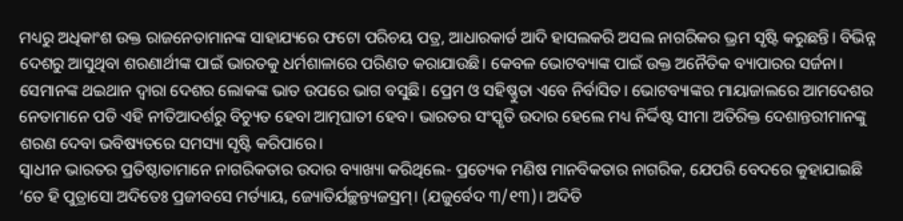ମଧ୍ୟରୁ ଅଧିକାଂଶ ଉକ୍ତ ରାଜନେତାମାନଙ୍କ ସାହାଯ୍ୟରେ ଫଟୋ ପରିଚୟ ପତ୍ର, ଆଧାରକାର୍ଡ ଆଦି ହାସଲକରି ଅସଲ ନାଗରିକର ଭ୍ରମ ସୃଷ୍ଟି କରୁଛନ୍ତି। ବିଭିନ୍ନ ଦେଶରୁ ଆସୁଥିବା ଶରଣାର୍ଥୀଙ୍କ ପାଇଁ ଭାରତକୁ ଧର୍ମଶାଳାରେ ପରିଣତ କରାଯାଉଛି। କେବଳ ଭୋଟବ୍ୟାଙ୍କ ପାଇଁ ଉକ୍ତ ଅନୈତିକ ବ୍ୟାପାରର ସର୍ଜନା। ସେମାନଙ୍କ ଥଇଥାନ ଦ୍ୱାରା ଦେଶର ଲୋକଙ୍କ ଭାତ ଉପରେ ଭାଗ ବସୁଛି। ପ୍ରେମ ଓ ସହିଷ୍ଣୁତା ଏବେ ନିର୍ବାସିତ। ଭୋଟବ୍ୟାଙ୍କର ମାୟାଜାଲରେ ଆମଦେଶର ନେତାମାନେ ପଡି ଏହି ନୀତିଆଦର୍ଶରୁ ବିଚ୍ୟୁତ ହେବା ଆତ୍ମଘାତୀ ହେବ। ଭାରତର ସଂସ୍କୃତି ଉଦାର ହେଲେ ମଧ୍ୟ ନିର୍ଦ୍ଦିଷ୍ଟ ସୀମା ଅତିରିକ୍ତ ଦେଶାନ୍ତରୀମାନଙ୍କୁ ଶରଣ ଦେବା ଭବିଷ୍ୟତରେ ସମସ୍ୟା ସୃଷ୍ଟି କରିପାରେ।
ସ୍ବାଧୀନ ଭାରତର ପ୍ରତିଷ୍ଠାତାମାନେ ନାଗରିକତାର ଉଦାର ବ୍ୟାଖ୍ୟା କରିଥିଲେ- ପ୍ରତ୍ୟେକ ମଣିଷ ମାନବିକତାର ନାଗରିକ, ଯେପରି ବେଦରେ କୁହାଯାଇଛି ‘ତେ ହି ପୁତ୍ରାସୋ ଅଦିତେଃ ପ୍ରଜୀବସେ ମର୍ତ୍ୟାୟ, ଜ୍ୟୋତିର୍ଯଚ୍ଛନ୍ତ୍ୟଜସ୍ରମ୍‌। (ଯଜୁର୍ବେଦ ୩/୧୩)। ଅଦିତି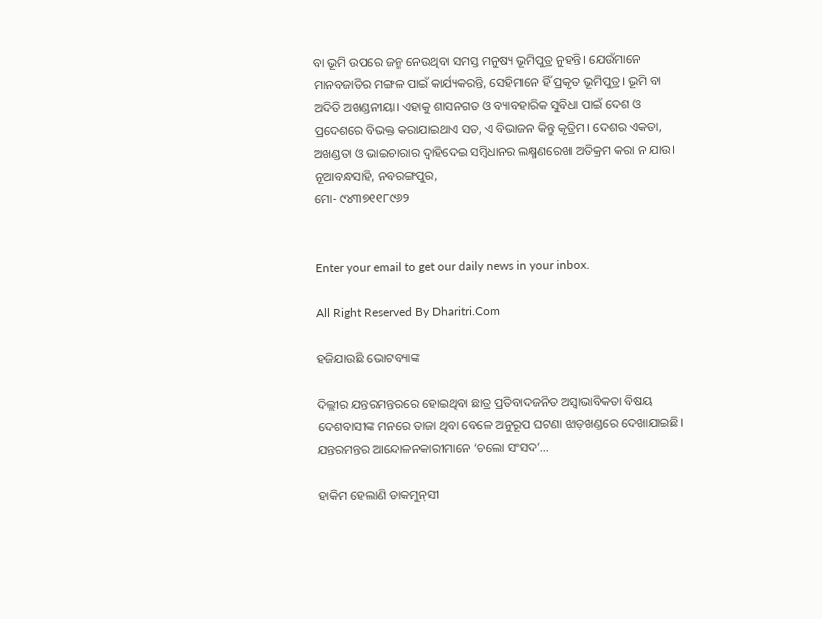ବା ଭୂମି ଉପରେ ଜନ୍ମ ନେଉଥିବା ସମସ୍ତ ମନୁଷ୍ୟ ଭୂମିପୁତ୍ର ନୁହନ୍ତି। ଯେଉଁମାନେ ମାନବଜାତିର ମଙ୍ଗଳ ପାଇଁ କାର୍ଯ୍ୟକରନ୍ତି, ସେହିମାନେ ହିଁ ପ୍ରକୃତ ଭୂମିପୁତ୍ର। ଭୂମି ବା ଅଦିତି ଅଖଣ୍ଡନୀୟା। ଏହାକୁ ଶାସନଗତ ଓ ବ୍ୟାବହାରିକ ସୁବିଧା ପାଇଁ ଦେଶ ଓ ପ୍ରଦେଶରେ ବିଭକ୍ତ କରାଯାଇଥାଏ ସତ, ଏ ବିଭାଜନ କିନ୍ତୁ କୃତ୍ରିମ। ଦେଶର ଏକତା, ଅଖଣ୍ଡତା ଓ ଭାଇଚାରାର ଦ୍ୱାହିଦେଇ ସମ୍ବିଧାନର ଲକ୍ଷ୍ମଣରେଖା ଅତିକ୍ରମ କରା ନ ଯାଉ।
ନୂଆବନ୍ଧସାହି, ନବରଙ୍ଗପୁର,
ମୋ- ୯୪୩୭୧୧୮୯୬୨


Enter your email to get our daily news in your inbox.

All Right Reserved By Dharitri.Com

ହଜିଯାଉଛି ଭୋଟବ୍ୟାଙ୍କ

ଦିଲ୍ଲୀର ଯନ୍ତରମନ୍ତରରେ ହୋଇଥିବା ଛାତ୍ର ପ୍ରତିବାଦଜନିତ ଅସ୍ବାଭାବିକତା ବିଷୟ ଦେଶବାସୀଙ୍କ ମନରେ ତାଜା ଥିବା ବେଳେ ଅନୁରୂପ ଘଟଣା ଝାଡ଼ଖଣ୍ଡରେ ଦେଖାଯାଇଛି। ଯନ୍ତରମନ୍ତର ଆନ୍ଦୋଳନକାରୀମାନେ ‘ଚଲୋ ସଂସଦ’…

ହାକିମ ହେଲାଣି ଡାକମୁନ୍‌ସୀ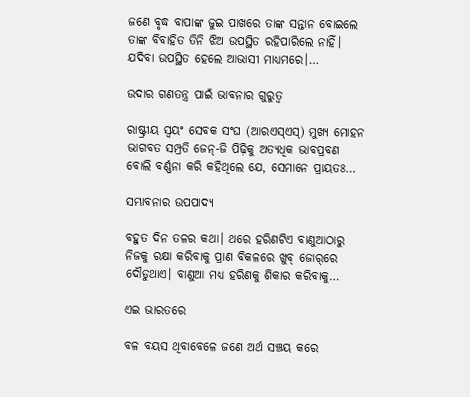ଜଣେ ବୃଦ୍ଧ ବାପାଙ୍କ ଜୁଇ ପାଖରେ ତାଙ୍କ ସନ୍ତାନ ବୋଇଲେ ତାଙ୍କ ବିବାହିତ ତିନି ଝିଅ ଉପସ୍ଥିତ ରହିପାରିଲେ ନାହିଁ। ଯଦିବା ଉପସ୍ଥିତ ହେଲେ ଆଭାସୀ ମାଧ୍ୟମରେ।…

ଉଦାର ଗଣତନ୍ତ୍ର ପାଇଁ ଭାବନାର ଗୁରୁତ୍ୱ

ରାଷ୍ଟ୍ରୀୟ ସ୍ବୟଂ ସେବକ ସଂଘ (ଆରଏସ୍‌ଏସ୍‌) ମୁଖ୍ୟ ମୋହନ ଭାଗବତ ସମ୍ପ୍ରତି ଜେନ୍‌-ଜି ପିଢ଼ିକୁ ଅତ୍ୟଧିକ ଭାବପ୍ରବଣ ବୋଲି ବର୍ଣ୍ଣନା କରି କହିଥିଲେ ଯେ, ସେମାନେ ପ୍ରାୟତଃ…

ସମ୍ଭାବନାର ଉପପାଦ୍ୟ

ବହୁତ ଦିନ ତଳର କଥା। ଥରେ ହରିଣଟିଏ ବାଣୁଆଠାରୁ ନିଜକୁ ରକ୍ଷା କରିବାକୁ ପ୍ରାଣ ବିକଳରେ ଖୁବ୍‌ ଜୋର୍‌ରେ ଦୌଡୁଥାଏ। ବାଣୁଆ ମଧ୍ୟ ହରିଣକୁ ଶିକାର କରିବାକୁ…

ଏଇ ଭାରତରେ

ବଳ ବୟସ ଥିବାବେଳେ ଜଣେ ଅର୍ଥ ସଞ୍ଚୟ କରେ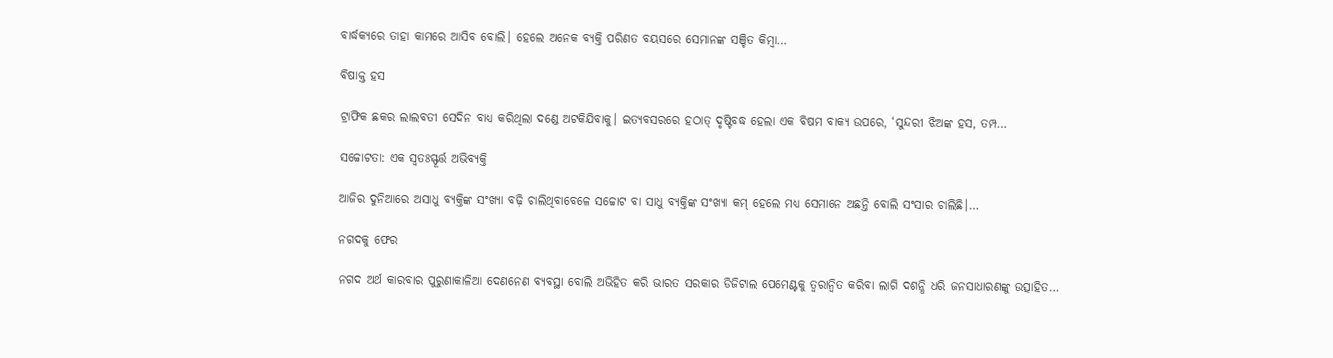ବାର୍ଦ୍ଧକ୍ୟରେ ତାହା କାମରେ ଆସିବ ବୋଲି। ହେଲେ ଅନେକ ବ୍ୟକ୍ତି ପରିଣତ ବୟସରେ ସେମାନଙ୍କ ସଞ୍ଚିତ କିମ୍ବା…

ବିଷାକ୍ତ ହସ

ଟ୍ରାଫିକ ଛକର ଲାଲବତୀ ସେଦିନ ବାଧ୍ୟ କରିଥିଲା ଦଣ୍ଡେ ଅଟକିଯିବାକୁ। ଇତ୍ୟବସରରେ ହଠାତ୍‌ ଦୃଷ୍ଟିବଦ୍ଧ ହେଲା ଏକ ବିଷମ ବାକ୍ୟ ଉପରେ, ‘ସୁନ୍ଦରୀ ଝିଅଙ୍କ ହସ, ତମ୍ପ…

ସଚ୍ଚୋଟତା: ଏକ ସ୍ବତଃସ୍ଫୂର୍ତ୍ତ ଅଭିବ୍ୟକ୍ତି

ଆଜିର ଦୁନିଆରେ ଅସାଧୁ ବ୍ୟକ୍ତିଙ୍କ ସଂଖ୍ୟା ବଢ଼ି ଚାଲିଥିବାବେଳେ ସଚ୍ଚୋଟ ବା ସାଧୁ ବ୍ୟକ୍ତିଙ୍କ ସଂଖ୍ୟା କମ୍‌ ହେଲେ ମଧ୍ୟ ସେମାନେ ଅଛନ୍ତି ବୋଲି ସଂସାର ଚାଲିଛି।…

ନଗଦକୁ ଫେର

ନଗଦ ଅର୍ଥ କାରବାର ପୁରୁଣାକାଳିଆ ଦେଣନେଣ ବ୍ୟବସ୍ଥା ବୋଲି ଅଭିହିତ କରି ଭାରତ ସରକାର ଡିଜିଟାଲ ପେମେଣ୍ଟକୁ ତ୍ୱରାନ୍ବିତ କରିବା ଲାଗି ଦଶନ୍ଧି ଧରି ଜନସାଧାରଣଙ୍କୁ ଉତ୍ସାହିତ…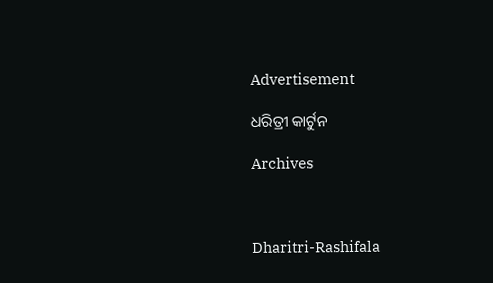Advertisement

ଧରିତ୍ରୀ କାର୍ଟୁନ

Archives



Dharitri-Rashifala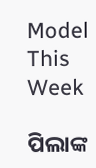Model This Week

ପିଲାଙ୍କ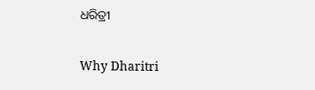ଧରିତ୍ରୀ

Why Dharitri